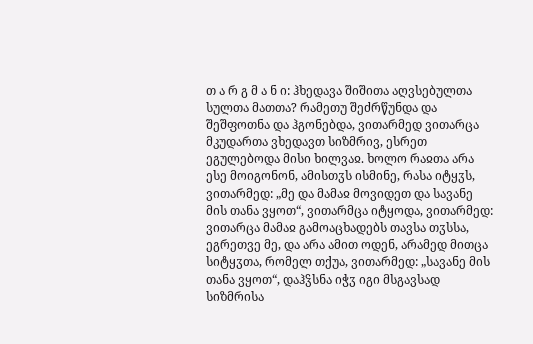თ ა რ გ მ ა ნ ი: ჰხედავა შიშითა აღვსებულთა სულთა მათთა? რამეთუ შეძრწუნდა და შეშფოთნა და ჰგონებდა, ვითარმედ ვითარცა მკუდართა ვხედავთ სიზმრივ, ესრეთ ეგულებოდა მისი ხილვაჲ. ხოლო რაჲთა არა ესე მოიგონონ, ამისთჳს ისმინე, რასა იტყჳს, ვითარმედ: „მე და მამაჲ მოვიდეთ და სავანე მის თანა ვყოთ“, ვითარმცა იტყოდა, ვითარმედ: ვითარცა მამაჲ გამოაცხადებს თავსა თჳსსა, ეგრეთვე მე, და არა ამით ოდენ, არამედ მითცა სიტყჳთა, რომელ თქუა, ვითარმედ: „სავანე მის თანა ვყოთ“, დაჰჴსნა იჭჳ იგი მსგავსად სიზმრისა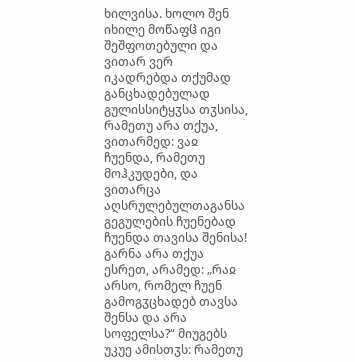ხილვისა. ხოლო შენ იხილე მოწაფჱ იგი შეშფოთებული და ვითარ ვერ იკადრებდა თქუმად განცხადებულად გულისსიტყჳსა თჳსისა, რამეთუ არა თქუა, ვითარმედ: ვაჲ ჩუენდა, რამეთუ მოჰკუდები, და ვითარცა აღსრულებულთაგანსა გეგულების ჩუენებად ჩუენდა თავისა შენისა! გარნა არა თქუა ესრეთ, არამედ: „რაჲ არსო, რომელ ჩუენ გამოგჳცხადებ თავსა შენსა და არა სოფელსა?“ მიუგებს უკუე ამისთჳს: რამეთუ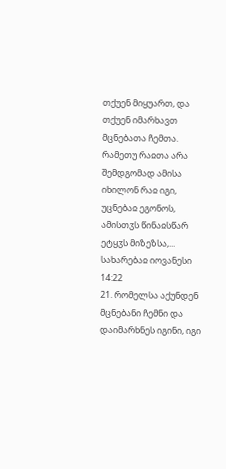თქუენ მიყუართ, და თქუენ იმარხავთ მცნებათა ჩემთა. რამეთუ რაჲთა არა შემდგომად ამისა იხილონ რაჲ იგი, უცნებაჲ ეგონოს, ამისთჳს წინაჲსწარ ეტყჳს მიზეზსა,...
სახარებაჲ იოვანესი 14:22
21. რომელსა აქუნდენ მცნებანი ჩემნი და დაიმარხნეს იგინი, იგი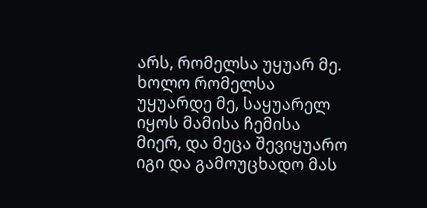არს, რომელსა უყუარ მე. ხოლო რომელსა უყუარდე მე, საყუარელ იყოს მამისა ჩემისა მიერ, და მეცა შევიყუარო იგი და გამოუცხადო მას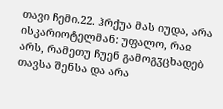თავი ჩემი.22. ჰრქუა მას იუდა, არა ისკარიოტელმან: უფალო, რაჲ არს, რამეთუ ჩუენ გამოგჳცხადებ თავსა შენსა და არა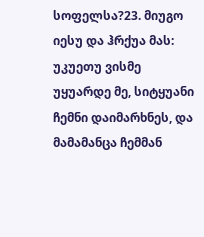სოფელსა?23. მიუგო იესუ და ჰრქუა მას: უკუეთუ ვისმე უყუარდე მე, სიტყუანი ჩემნი დაიმარხნეს, და მამამანცა ჩემმან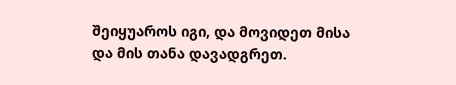შეიყუაროს იგი, და მოვიდეთ მისა და მის თანა დავადგრეთ.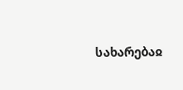სახარებაჲ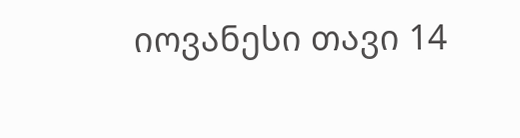იოვანესი თავი 14